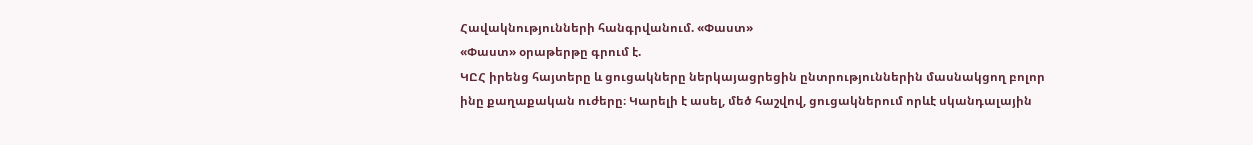Հավակնությունների հանգրվանում. «Փաստ»
«Փաստ» օրաթերթը գրում է.
ԿԸՀ իրենց հայտերը և ցուցակները ներկայացրեցին ընտրություններին մասնակցող բոլոր ինը քաղաքական ուժերը։ Կարելի է ասել, մեծ հաշվով, ցուցակներում որևէ սկանդալային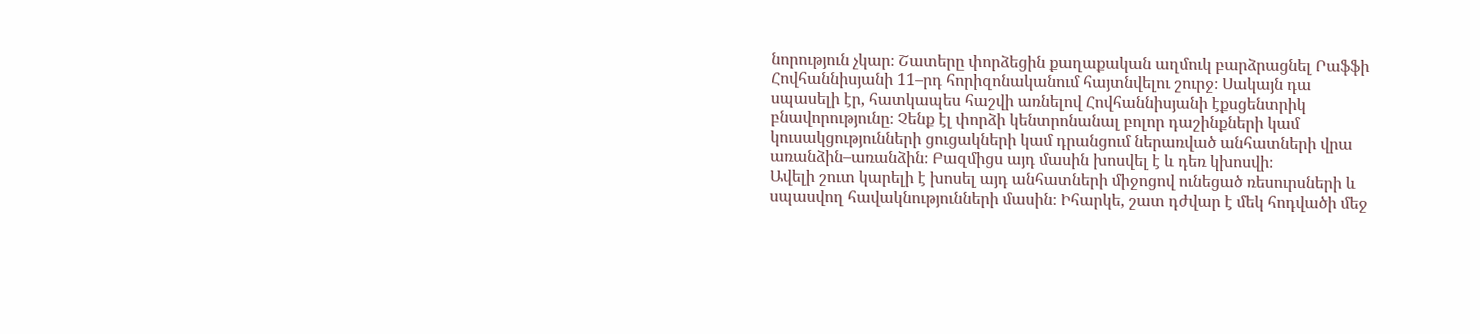նորություն չկար։ Շատերը փորձեցին քաղաքական աղմուկ բարձրացնել Րաֆֆի Հովհաննիսյանի 11–րդ հորիզոնականում հայտնվելու շուրջ։ Սակայն դա սպասելի էր, հատկապես հաշվի առնելով Հովհաննիսյանի էքսցենտրիկ բնավորությունը։ Չենք էլ փորձի կենտրոնանալ բոլոր դաշինքների կամ կուսակցությունների ցուցակների կամ դրանցում ներառված անհատների վրա առանձին–առանձին։ Բազմիցս այդ մասին խոսվել է և դեռ կխոսվի։
Ավելի շուտ կարելի է խոսել այդ անհատների միջոցով ունեցած ռեսուրսների և սպասվող հավակնությունների մասին։ Իհարկե, շատ դժվար է մեկ հոդվածի մեջ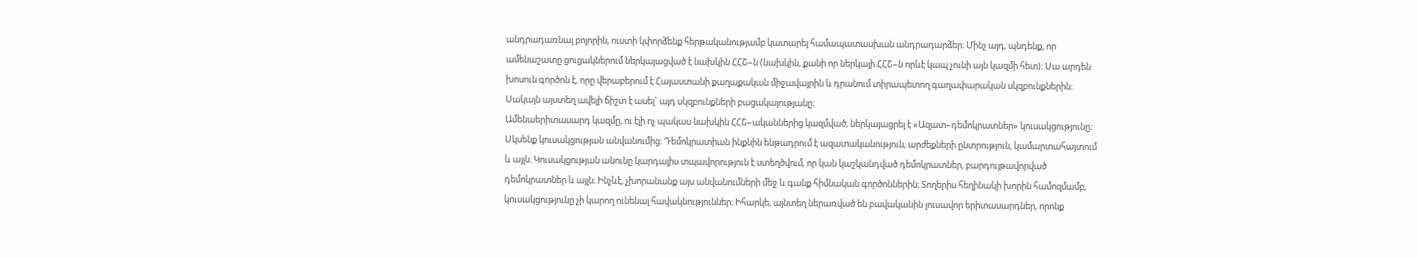անդրադառնալ բոլորին, ուստի կփորձենք հերթականությամբ կատարել համապատասխան անդրադարձեր։ Մինչ այդ, պնդենք, որ ամենաշատը ցուցակներում ներկայացված է նախկին ՀՀՇ–ն (նախկին, քանի որ ներկայի ՀՀՇ–ն որևէ կապ չունի այն կազմի հետ)։ Սա արդեն խոսուն գործոն է, որը վերաբերում է Հայաստանի քաղաքական միջավայրին և դրանում տիրապետող գաղափարական սկզբունքներին։ Սակայն այստեղ ավելի ճիշտ է ասել` այդ սկզբունքների բացակայությանը։
Ամենաերիտասարդ կազմը, ու էլի ոչ պակաս նախկին ՀՀՇ–ականներից կազմված, ներկայացրել է «Ազատ–դեմոկրատներ» կուսակցությունը։ Սկսենք կուսակցության անվանումից։ Դեմոկրատիան ինքնին ենթադրում է ազատականություն, արժեքների ընտրություն, կամարտահայտում և այլն։ Կուսակցության անունը կարդալիս տպավորություն է ստեղծվում, որ կան կաշկանդված դեմոկրատներ, բարդույթավորված դեմոկրատներ և այլն։ Ինչևէ, չխորանանք այս անվանումների մեջ և գանք հիմնական գործոններին։ Տողերիս հեղինակի խորին համոզմամբ, կուսակցությունը չի կարող ունենալ հավակնություններ։ Իհարկե, այնտեղ ներառված են բավականին լուսավոր երիտասարդներ, որոնք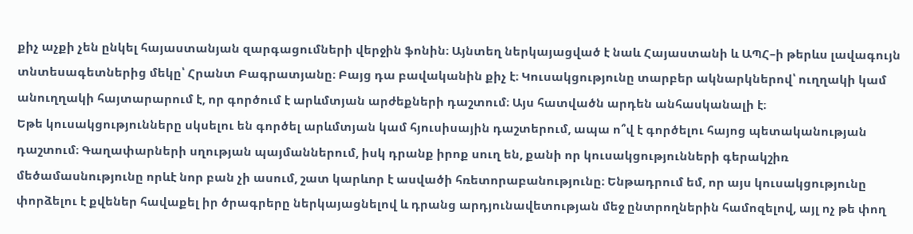քիչ աչքի չեն ընկել հայաստանյան զարգացումների վերջին ֆոնին։ Այնտեղ ներկայացված է նաև Հայաստանի և ԱՊՀ–ի թերևս լավագույն տնտեսագետներից մեկը՝ Հրանտ Բագրատյանը։ Բայց դա բավականին քիչ է։ Կուսակցությունը տարբեր ակնարկներով՝ ուղղակի կամ անուղղակի հայտարարում է, որ գործում է արևմտյան արժեքների դաշտում։ Այս հատվածն արդեն անհասկանալի է։
Եթե կուսակցությունները սկսելու են գործել արևմտյան կամ հյուսիսային դաշտերում, ապա ո՞վ է գործելու հայոց պետականության դաշտում։ Գաղափարների սղության պայմաններում, իսկ դրանք իրոք սուղ են, քանի որ կուսակցությունների գերակշիռ մեծամասնությունը որևէ նոր բան չի ասում, շատ կարևոր է ասվածի հռետորաբանությունը։ Ենթադրում եմ, որ այս կուսակցությունը փորձելու է քվեներ հավաքել իր ծրագրերը ներկայացնելով և դրանց արդյունավետության մեջ ընտրողներին համոզելով, այլ ոչ թե փող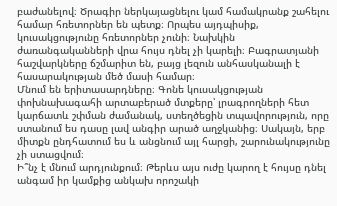բաժանելով։ Ծրագիր ներկայացնելու կամ համակրանք շահելու համար հռետորներ են պետք։ Որպես այդպիսիք, կուսակցությունը հռետորներ չունի։ Նախկին ժառանգականների վրա հույս դնել չի կարելի։ Բագրատյանի հաշվարկները ճշմարիտ են, բայց լեզուն անհասկանալի է հասարակության մեծ մասի համար։
Մնում են երիտասարդները։ Գոնե կուսակցության փոխնախագահի արտաբերած մտքերը՝ լրագրողների հետ կարճատև շփման ժամանակ, ստեղծեցին տպավորություն, որը ստանում ես դասը լավ անգիր արած աղջկանից։ Սակայն, երբ միտքն ընդհատում ես և անցնում այլ հարցի, շարունակությունը չի ստացվում։
Ի՞նչ է մնում արդյունքում։ Թերևս այս ուժը կարող է հույսը դնել անգամ իր կամքից անկախ որոշակի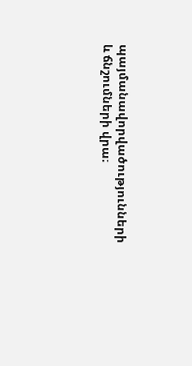պայմանավորվածությունների և ճնշումների վրա։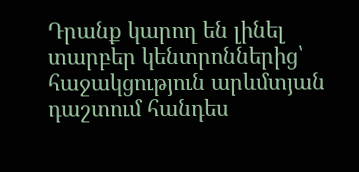Դրանք կարող են լինել տարբեր կենտրոններից՝ հաջակցություն արևմտյան դաշտում հանդես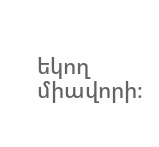եկող միավորի։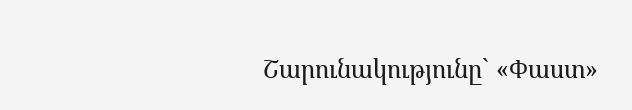Շարունակությունը` «Փաստ»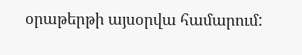օրաթերթի այսօրվա համարում: